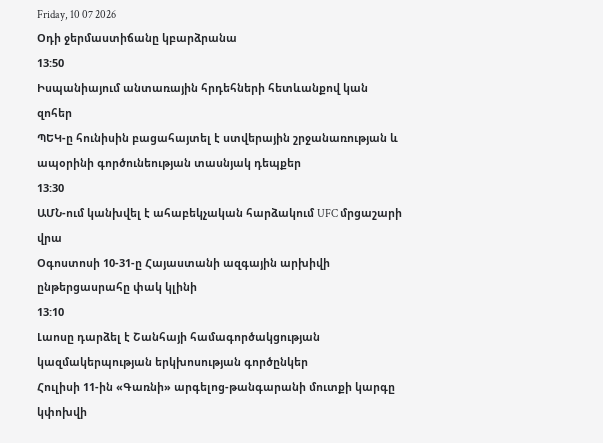Friday, 10 07 2026
Օդի ջերմաստիճանը կբարձրանա
13:50
Իսպանիայում անտառային հրդեհների հետևանքով կան զոհեր
ՊԵԿ-ը հունիսին բացահայտել է ստվերային շրջանառության և ապօրինի գործունեության տասնյակ դեպքեր
13:30
ԱՄՆ-ում կանխվել է ահաբեկչական հարձակում UFC մրցաշարի վրա
Օգոստոսի 10-31-ը Հայաստանի ազգային արխիվի ընթերցասրահը փակ կլինի
13:10
Լաոսը դարձել է Շանհայի համագործակցության կազմակերպության երկխոսության գործընկեր
Հուլիսի 11-ին «Գառնի» արգելոց-թանգարանի մուտքի կարգը կփոխվի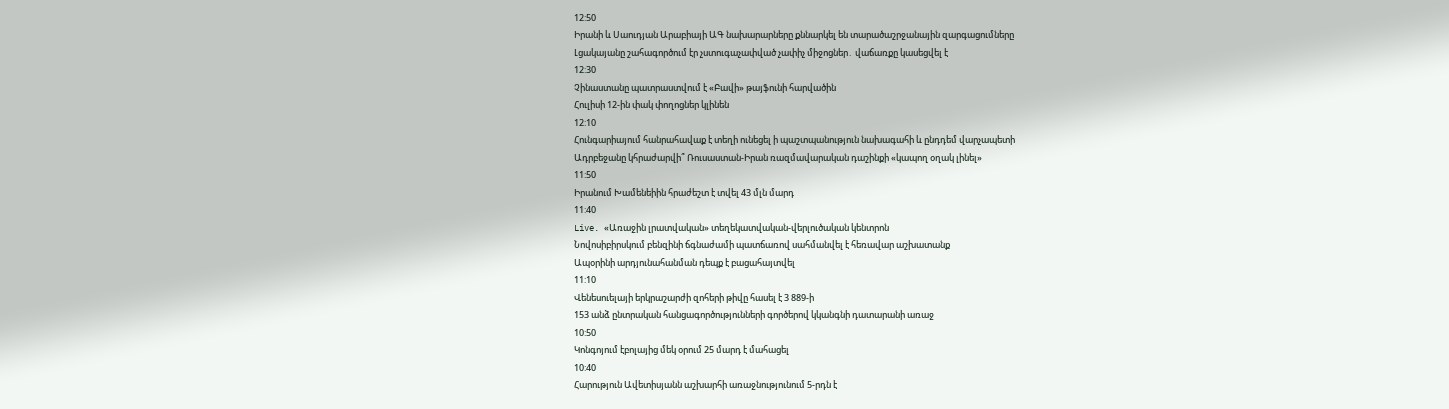12:50
Իրանի և Սաուդյան Արաբիայի ԱԳ նախարարները քննարկել են տարածաշրջանային զարգացումները
Լցակայանը շահագործում էր չստուգաչափված չափիչ միջոցներ․ վաճառքը կասեցվել է
12:30
Չինաստանը պատրաստվում է «Բավի» թայֆունի հարվածին
Հուլիսի 12-ին փակ փողոցներ կլինեն
12:10
Հունգարիայում հանրահավաք է տեղի ունեցել ի պաշտպանություն նախագահի և ընդդեմ վարչապետի
Ադրբեջանը կհրաժարվի՞ Ռուսաստան-Իրան ռազմավարական դաշինքի «կապող օղակ լինել»
11:50
Իրանում Խամենեիին հրաժեշտ է տվել 43 մլն մարդ
11:40
Live. «Առաջին լրատվական» տեղեկատվական-վերլուծական կենտրոն
Նովոսիբիրսկում բենզինի ճգնաժամի պատճառով սահմանվել է հեռավար աշխատանք
Ապօրինի արդյունահանման դեպք է բացահայտվել
11:10
Վենեսուելայի երկրաշարժի զոհերի թիվը հասել է 3 889-ի
153 անձ ընտրական հանցագործությունների գործերով կկանգնի դատարանի առաջ
10:50
Կոնգոյում էբոլայից մեկ օրում 25 մարդ է մահացել
10:40
Հարություն Ավետիսյանն աշխարհի առաջնությունում 5-րդն է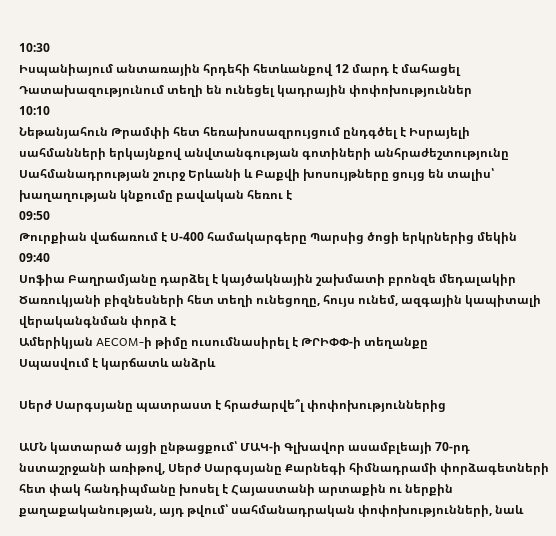10:30
Իսպանիայում անտառային հրդեհի հետևանքով 12 մարդ է մահացել
Դատախազությունում տեղի են ունեցել կադրային փոփոխություններ
10:10
Նեթանյահուն Թրամփի հետ հեռախոսազրույցում ընդգծել է Իսրայելի սահմանների երկայնքով անվտանգության գոտիների անհրաժեշտությունը
Սահմանադրության շուրջ Երևանի և Բաքվի խոսույթները ցույց են տալիս՝ խաղաղության կնքումը բավական հեռու է
09:50
Թուրքիան վաճառում է Ս-400 համակարգերը Պարսից ծոցի երկրներից մեկին
09:40
Սոֆիա Բաղրամյանը դարձել է կայծակնային շախմատի բրոնզե մեդալակիր
Ծառուկյանի բիզնեսների հետ տեղի ունեցողը, հույս ունեմ, ազգային կապիտալի վերականգնման փորձ է
Ամերիկյան AECOM-ի թիմը ուսումնասիրել է ԹՐԻՓՓ-ի տեղանքը
Սպասվում է կարճատև անձրև

Սերժ Սարգսյանը պատրաստ է հրաժարվե՞լ փոփոխություններից

ԱՄՆ կատարած այցի ընթացքում՝ ՄԱԿ-ի Գլխավոր ասամբլեայի 70-րդ նստաշրջանի առիթով, Սերժ Սարգսյանը Քարնեգի հիմնադրամի փորձագետների հետ փակ հանդիպմանը խոսել է Հայաստանի արտաքին ու ներքին քաղաքականության, այդ թվում՝ սահմանադրական փոփոխությունների, նաև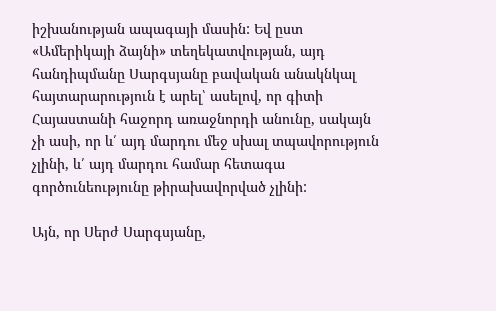իշխանության ապագայի մասին: Եվ ըստ «Ամերիկայի ձայնի» տեղեկատվության, այդ հանդիպմանը Սարգսյանը բավական անակնկալ հայտարարություն է արել՝ ասելով, որ գիտի Հայաստանի հաջորդ առաջնորդի անունը, սակայն չի ասի, որ և՛ այդ մարդու մեջ սխալ տպավորություն չլինի, և՛ այդ մարդու համար հետագա գործունեությունը թիրախավորված չլինի:

Այն, որ Սերժ Սարգսյանը,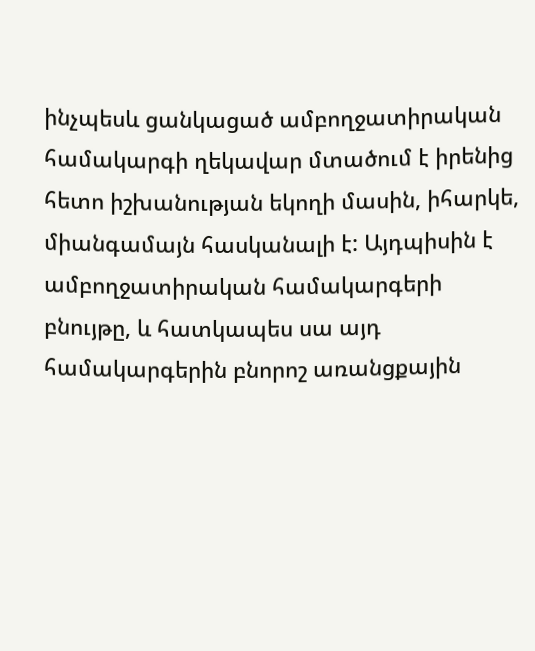ինչպեսև ցանկացած ամբողջատիրական համակարգի ղեկավար մտածում է իրենից հետո իշխանության եկողի մասին, իհարկե, միանգամայն հասկանալի է: Այդպիսին է ամբողջատիրական համակարգերի բնույթը, և հատկապես սա այդ համակարգերին բնորոշ առանցքային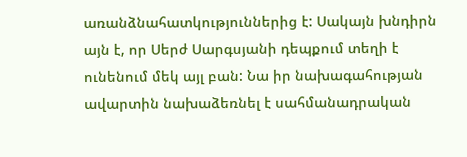առանձնահատկություններից է: Սակայն խնդիրն այն է, որ Սերժ Սարգսյանի դեպքում տեղի է ունենում մեկ այլ բան: Նա իր նախագահության ավարտին նախաձեռնել է սահմանադրական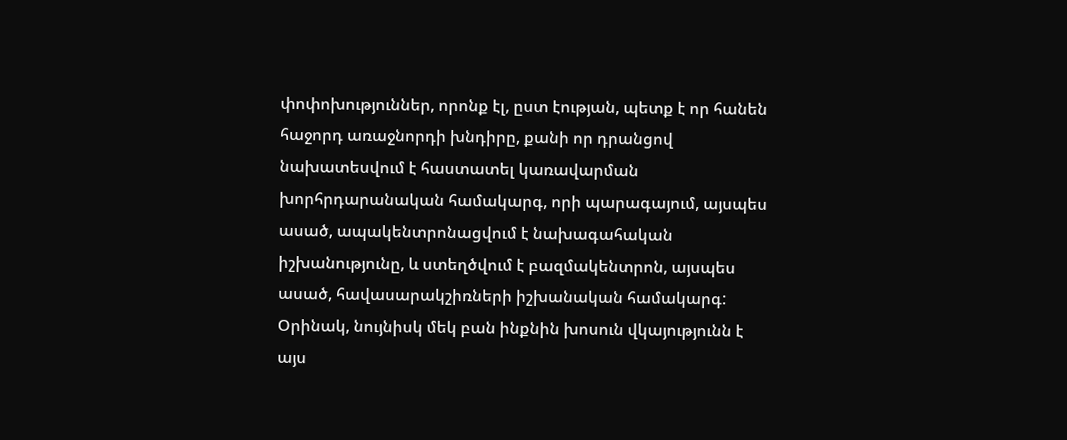փոփոխություններ, որոնք էլ, ըստ էության, պետք է որ հանեն հաջորդ առաջնորդի խնդիրը, քանի որ դրանցով նախատեսվում է հաստատել կառավարման խորհրդարանական համակարգ, որի պարագայում, այսպես ասած, ապակենտրոնացվում է նախագահական իշխանությունը, և ստեղծվում է բազմակենտրոն, այսպես ասած, հավասարակշիռների իշխանական համակարգ: Օրինակ, նույնիսկ մեկ բան ինքնին խոսուն վկայությունն է այս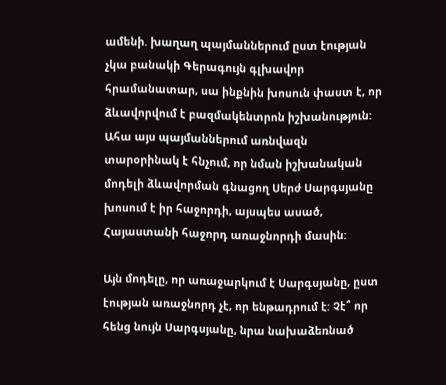ամենի. խաղաղ պայմաններում ըստ էության չկա բանակի Գերագույն գլխավոր հրամանատար, սա ինքնին խոսուն փաստ է, որ ձևավորվում է բազմակենտրոն իշխանություն: Ահա այս պայմաններում առնվազն տարօրինակ է հնչում, որ նման իշխանական մոդելի ձևավորման գնացող Սերժ Սարգսյանը խոսում է իր հաջորդի, այսպես ասած, Հայաստանի հաջորդ առաջնորդի մասին:

Այն մոդելը, որ առաջարկում է Սարգսյանը, ըստ էության առաջնորդ չէ, որ ենթադրում է: Չէ՞ որ հենց նույն Սարգսյանը, նրա նախաձեռնած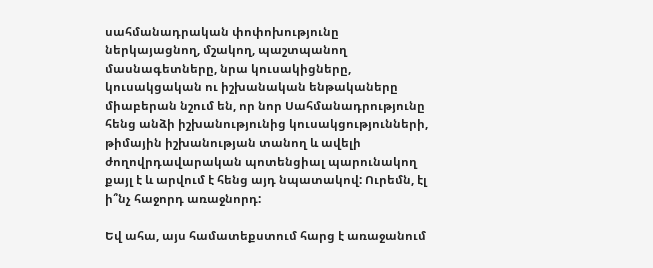սահմանադրական փոփոխությունը ներկայացնող, մշակող, պաշտպանող մասնագետները, նրա կուսակիցները, կուսակցական ու իշխանական ենթակաները միաբերան նշում են, որ նոր Սահմանադրությունը հենց անձի իշխանությունից կուսակցությունների, թիմային իշխանության տանող և ավելի ժողովրդավարական պոտենցիալ պարունակող քայլ է և արվում է հենց այդ նպատակով: Ուրեմն, էլ ի՞նչ հաջորդ առաջնորդ:

Եվ ահա, այս համատեքստում հարց է առաջանում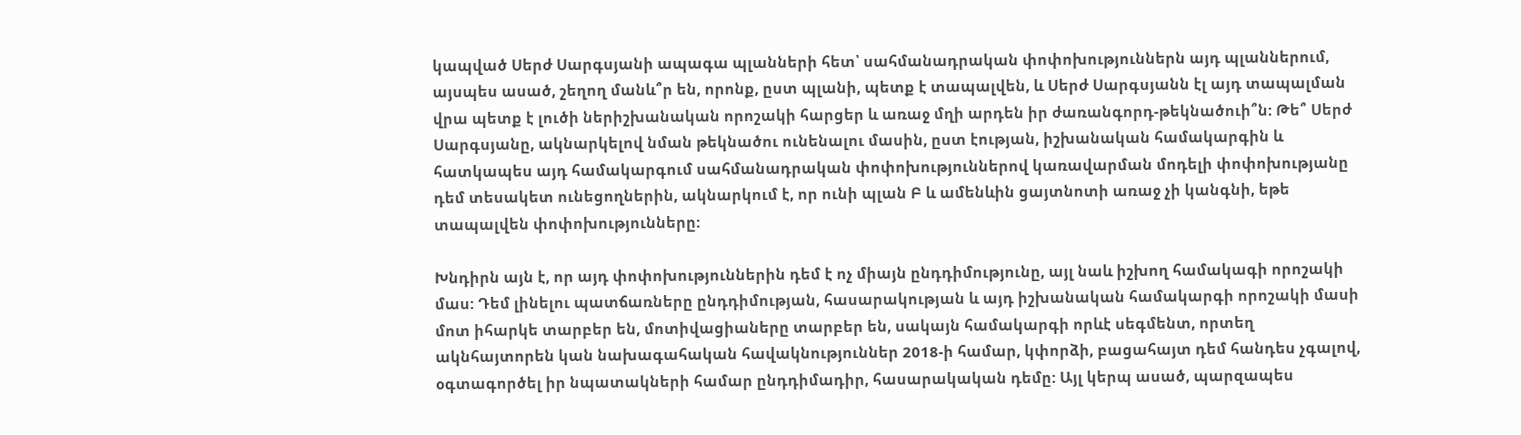կապված Սերժ Սարգսյանի ապագա պլանների հետ՝ սահմանադրական փոփոխություններն այդ պլաններում, այսպես ասած, շեղող մանև՞ր են, որոնք, ըստ պլանի, պետք է տապալվեն, և Սերժ Սարգսյանն էլ այդ տապալման վրա պետք է լուծի ներիշխանական որոշակի հարցեր և առաջ մղի արդեն իր ժառանգորդ-թեկնածուի՞ն: Թե՞ Սերժ Սարգսյանը, ակնարկելով նման թեկնածու ունենալու մասին, ըստ էության, իշխանական համակարգին և հատկապես այդ համակարգում սահմանադրական փոփոխություններով կառավարման մոդելի փոփոխությանը դեմ տեսակետ ունեցողներին, ակնարկում է, որ ունի պլան Բ և ամենևին ցայտնոտի առաջ չի կանգնի, եթե տապալվեն փոփոխությունները:

Խնդիրն այն է, որ այդ փոփոխություններին դեմ է ոչ միայն ընդդիմությունը, այլ նաև իշխող համակագի որոշակի մաս: Դեմ լինելու պատճառները ընդդիմության, հասարակության և այդ իշխանական համակարգի որոշակի մասի մոտ իհարկե տարբեր են, մոտիվացիաները տարբեր են, սակայն համակարգի որևէ սեգմենտ, որտեղ ակնհայտորեն կան նախագահական հավակնություններ 2018-ի համար, կփորձի, բացահայտ դեմ հանդես չգալով, օգտագործել իր նպատակների համար ընդդիմադիր, հասարակական դեմը: Այլ կերպ ասած, պարզապես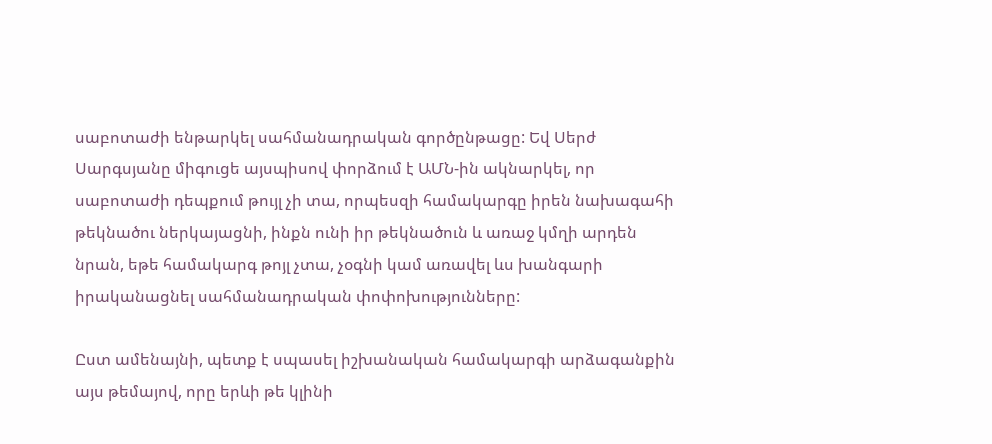սաբոտաժի ենթարկել սահմանադրական գործընթացը: Եվ Սերժ Սարգսյանը միգուցե այսպիսով փորձում է ԱՄՆ-ին ակնարկել, որ սաբոտաժի դեպքում թույլ չի տա, որպեսզի համակարգը իրեն նախագահի թեկնածու ներկայացնի, ինքն ունի իր թեկնածուն և առաջ կմղի արդեն նրան, եթե համակարգ թոյլ չտա, չօգնի կամ առավել ևս խանգարի իրականացնել սահմանադրական փոփոխությունները:

Ըստ ամենայնի, պետք է սպասել իշխանական համակարգի արձագանքին այս թեմայով, որը երևի թե կլինի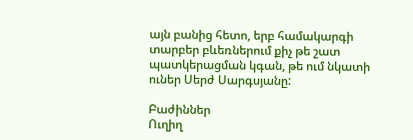այն բանից հետո, երբ համակարգի տարբեր բևեռներում քիչ թե շատ պատկերացման կգան, թե ում նկատի ուներ Սերժ Սարգսյանը:

Բաժիններ
Ուղիղ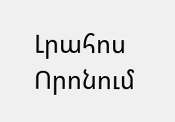Լրահոս
Որոնում